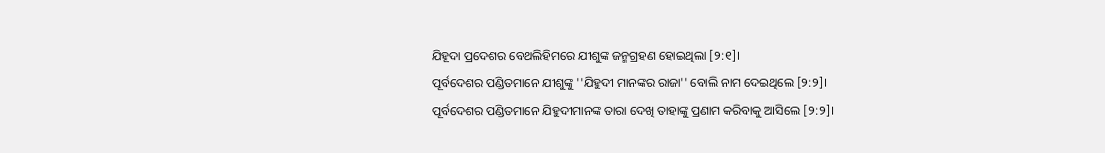ଯିହୂଦା ପ୍ରଦେଶର ବେଥଲିହିମରେ ଯୀଶୁଙ୍କ ଜନ୍ମଗ୍ରହଣ ହୋଇଥିଲା [୨:୧]।
ପୂର୍ବଦେଶର ପଣ୍ଡିତମାନେ ଯୀଶୁଙ୍କୁ ''ଯିହୁଦୀ ମାନଙ୍କର ରାଜା'' ବୋଲି ନାମ ଦେଇଥିଲେ [୨:୨]।
ପୂର୍ବଦେଶର ପଣ୍ଡିତମାନେ ଯିହୁଦୀମାନଙ୍କ ତାରା ଦେଖି ତାହାଙ୍କୁ ପ୍ରଣାମ କରିବାକୁ ଆସିଲେ [୨:୨]।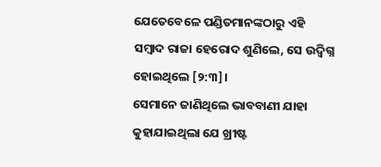ଯେତେବେଳେ ପଣ୍ଡିତମାନଙ୍କଠାରୁ ଏହି ସମ୍ବାଦ ରାଜା ହେରୋଦ ଶୁଣିଲେ, ସେ ଉଦ୍ବିଗ୍ନ ହୋଇଥିଲେ [୨:୩]।
ସେମାନେ ଜାଣିଥିଲେ ଭାବବାଣୀ ଯାହା କୁହାଯାଇଥିଲା ଯେ ଖ୍ରୀଷ୍ଟ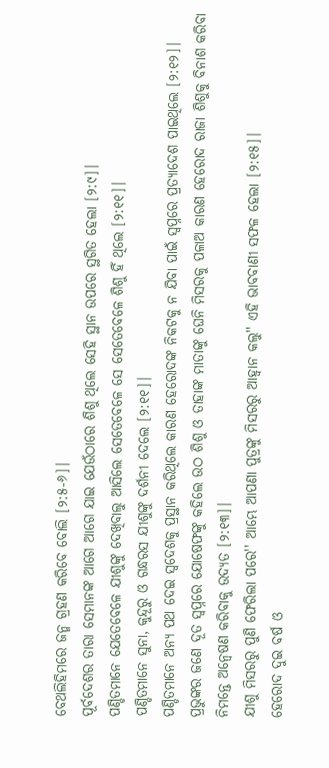ବେଥଲିହିମରେ ଜନ୍ମ ଗ୍ରହଣ କରିବେ ବୋଲି [୨:୫-୬]।
ପୂର୍ବଦେଶର ତାରା ସେମାନଙ୍କ ଆଗେ ଆଗେ ଯାଇ ଯେଉଁଠାରେ ଶିଶୁ ଥିଲେ ସେହି ସ୍ଥାନ ଉପରେ ସ୍ଥଗିତ ହେଲା [୨:୯]।
ପଣ୍ଡିତମାନେ ଯେତେବେଳେ ଯୀଶୁଙ୍କୁ ଦେଖିବାଲୁ ଆସିଲେ ସେତେବେଳେ ସେ ସେତେବେଳେ ଶିଶୁ ହିଁ ଥିଲେ [୨:୧୧]।
ପଣ୍ଡିତମାନେ ସୁନା, କୁନ୍ଦୂରୁ ଓ ଗନ୍ଧରସ ଯୀଶୁଙ୍କୁ ଦର୍ଶନୀ ଦେଲେ [୨:୧୧]।
ପଣ୍ଡିତମାନେ ଅନ୍ୟ ପଥ ଦେଇ ସ୍ଵଦେଶକୁ ପ୍ରସ୍ଥାନ କରିଥିଲେ କାରଣ ହେରୋଦଙ୍କ ନିକଟକୁ ନ ଯିବା ପାଇଁ ସ୍ଵପ୍ନରେ ପ୍ରତ୍ୟାଦେଶ ପାଇଥିଲେ [୨:୧୨]।
ପ୍ରଭୁଙ୍କର ଜଣେ ଦୂତ ସ୍ଵପ୍ନରେ ଯୋଷେଫଙ୍କୁ କହିଲେ ଉଠ ଶିଶୁ ଓ ତାହାଙ୍କ ମାତାଙ୍କୁ ଘେନି ମିସରକୁ ପଳାଅ କାରଣ ହେରୋଦ ରାଜା ଶିଶୁକୁ ବିନାଶ କରିବା ନିମନ୍ତେ ଅନ୍ଵେଷଣ କରିବାକୁ ଉଦ୍ୟତ [୨:୧୩]।
ଯୀଶୁ ମିସରରୁ ପୁଣି ଫେରିଲା ପରେ'' ଆମ୍ଭେ ଆପଣା ପୁତ୍ରଙ୍କୁ ମିସରରୁ ଆହ୍ୱାନ କଲୁ'' ଏହି ଭାବବାଣୀ ସଫଳ ହେଲା [୨:୧୫]।
ହେରୋଦ ଦୁଇ ବର୍ଷ ଓ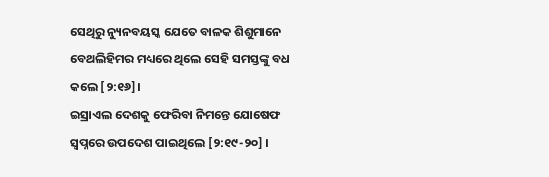ସେଥିରୁ ନ୍ୟୁନବୟସ୍କ ଯେତେ ବାଳକ ଶିଶୁମାନେ ବେଥଲିହିମର ମଧ୍ୟରେ ଥିଲେ ସେହି ସମସ୍ତଙ୍କୁ ବଧ କଲେ [୨:୧୬]।
ଇସ୍ରାଏଲ ଦେଶକୁ ଫେରିବା ନିମନ୍ତେ ଯୋଷେଫ ସ୍ଵପ୍ନରେ ଉପଦେଶ ପାଇଥିଲେ [୨:୧୯-୨୦] ।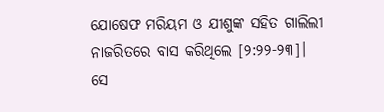ଯୋଷେଫ ମରିୟମ ଓ ଯୀଶୁଙ୍କ ସହିତ ଗାଲିଲୀ ନାଜରିତରେ ବାସ କରିଥିଲେ [୨:୨୨-୨୩]।
ସେ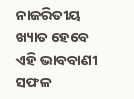ନାଜରିତୀୟ ଖ୍ୟାତ ହେବେ ଏହି ଭାବବାଣୀ ସଫଳ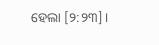ହେଲା [୨:୨୩]।